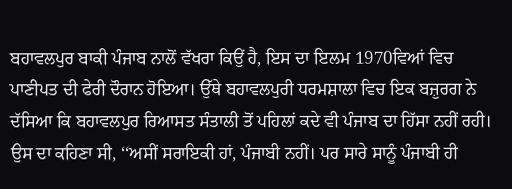ਬਹਾਵਲਪੁਰ ਬਾਕੀ ਪੰਜਾਬ ਨਾਲੋਂ ਵੱਖਰਾ ਕਿਉਂ ਹੈ, ਇਸ ਦਾ ਇਲਮ 1970ਵਿਆਂ ਵਿਚ ਪਾਣੀਪਤ ਦੀ ਫੇਰੀ ਦੌਰਾਨ ਹੋਇਆ। ਉੱਥੇ ਬਹਾਵਲਪੁਰੀ ਧਰਮਸ਼ਾਲਾ ਵਿਚ ਇਕ ਬਜ਼ੁਰਗ ਨੇ ਦੱਸਿਆ ਕਿ ਬਹਾਵਲਪੁਰ ਰਿਆਸਤ ਸੰਤਾਲੀ ਤੋਂ ਪਹਿਲਾਂ ਕਦੇ ਵੀ ਪੰਜਾਬ ਦਾ ਹਿੱਸਾ ਨਹੀਂ ਰਹੀ। ਉਸ ਦਾ ਕਹਿਣਾ ਸੀ, ‘‘ਅਸੀਂ ਸਰਾਇਕੀ ਹਾਂ, ਪੰਜਾਬੀ ਨਹੀਂ। ਪਰ ਸਾਰੇ ਸਾਨੂੰ ਪੰਜਾਬੀ ਹੀ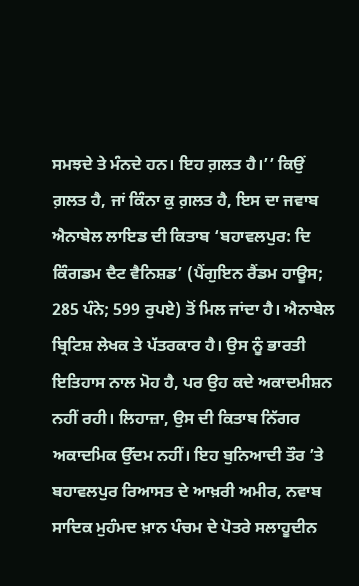ਸਮਝਦੇ ਤੇ ਮੰਨਦੇ ਹਨ। ਇਹ ਗ਼ਲਤ ਹੈ।’’ ਕਿਉਂ ਗ਼ਲਤ ਹੈ, ਜਾਂ ਕਿੰਨਾ ਕੁ ਗ਼ਲਤ ਹੈ, ਇਸ ਦਾ ਜਵਾਬ ਐਨਾਬੇਲ ਲਾਇਡ ਦੀ ਕਿਤਾਬ ‘ਬਹਾਵਲਪੁਰ: ਦਿ ਕਿੰਗਡਮ ਦੈਟ ਵੈਨਿਸ਼ਡ’ (ਪੈਂਗੁਇਨ ਰੈਂਡਮ ਹਾਊਸ; 285 ਪੰਨੇ; 599 ਰੁਪਏ) ਤੋਂ ਮਿਲ ਜਾਂਦਾ ਹੈ। ਐਨਾਬੇਲ ਬ੍ਰਿਟਿਸ਼ ਲੇਖਕ ਤੇ ਪੱਤਰਕਾਰ ਹੈ। ਉਸ ਨੂੰ ਭਾਰਤੀ ਇਤਿਹਾਸ ਨਾਲ ਮੋਹ ਹੈ, ਪਰ ਉਹ ਕਦੇ ਅਕਾਦਮੀਸ਼ਨ ਨਹੀਂ ਰਹੀ। ਲਿਹਾਜ਼ਾ, ਉਸ ਦੀ ਕਿਤਾਬ ਨਿੱਗਰ ਅਕਾਦਮਿਕ ਉੱਦਮ ਨਹੀਂ। ਇਹ ਬੁਨਿਆਦੀ ਤੌਰ ’ਤੇ ਬਹਾਵਲਪੁਰ ਰਿਆਸਤ ਦੇ ਆਖ਼ਰੀ ਅਮੀਰ, ਨਵਾਬ ਸਾਦਿਕ ਮੁਹੰਮਦ ਖ਼ਾਨ ਪੰਚਮ ਦੇ ਪੋਤਰੇ ਸਲਾਹੂਦੀਨ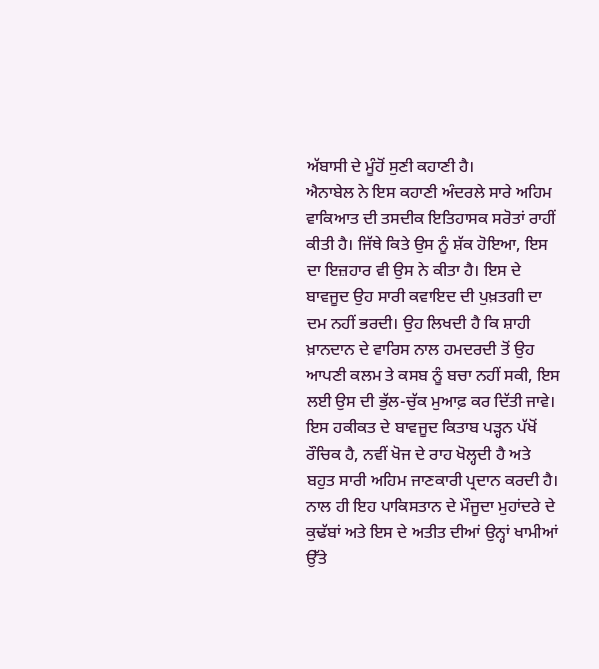ਅੱਬਾਸੀ ਦੇ ਮੂੰਹੋਂ ਸੁਣੀ ਕਹਾਣੀ ਹੈ।
ਐਨਾਬੇਲ ਨੇ ਇਸ ਕਹਾਣੀ ਅੰਦਰਲੇ ਸਾਰੇ ਅਹਿਮ ਵਾਕਿਆਤ ਦੀ ਤਸਦੀਕ ਇਤਿਹਾਸਕ ਸਰੋਤਾਂ ਰਾਹੀਂ ਕੀਤੀ ਹੈ। ਜਿੱਥੇ ਕਿਤੇ ਉਸ ਨੂੰ ਸ਼ੱਕ ਹੋਇਆ, ਇਸ ਦਾ ਇਜ਼ਹਾਰ ਵੀ ਉਸ ਨੇ ਕੀਤਾ ਹੈ। ਇਸ ਦੇ ਬਾਵਜੂਦ ਉਹ ਸਾਰੀ ਕਵਾਇਦ ਦੀ ਪੁਖ਼ਤਗੀ ਦਾ ਦਮ ਨਹੀਂ ਭਰਦੀ। ਉਹ ਲਿਖਦੀ ਹੈ ਕਿ ਸ਼ਾਹੀ ਖ਼ਾਨਦਾਨ ਦੇ ਵਾਰਿਸ ਨਾਲ ਹਮਦਰਦੀ ਤੋਂ ਉਹ ਆਪਣੀ ਕਲਮ ਤੇ ਕਸਬ ਨੂੰ ਬਚਾ ਨਹੀਂ ਸਕੀ, ਇਸ ਲਈ ਉਸ ਦੀ ਭੁੱਲ-ਚੁੱਕ ਮੁਆਫ਼ ਕਰ ਦਿੱਤੀ ਜਾਵੇ। ਇਸ ਹਕੀਕਤ ਦੇ ਬਾਵਜੂਦ ਕਿਤਾਬ ਪੜ੍ਹਨ ਪੱਖੋਂ ਰੌਚਿਕ ਹੈ, ਨਵੀਂ ਖੋਜ ਦੇ ਰਾਹ ਖੋਲ੍ਹਦੀ ਹੈ ਅਤੇ ਬਹੁਤ ਸਾਰੀ ਅਹਿਮ ਜਾਣਕਾਰੀ ਪ੍ਰਦਾਨ ਕਰਦੀ ਹੈ। ਨਾਲ ਹੀ ਇਹ ਪਾਕਿਸਤਾਨ ਦੇ ਮੌਜੂਦਾ ਮੁਹਾਂਦਰੇ ਦੇ ਕੁਢੱਬਾਂ ਅਤੇ ਇਸ ਦੇ ਅਤੀਤ ਦੀਆਂ ਉਨ੍ਹਾਂ ਖਾਮੀਆਂ ਉੱਤੇ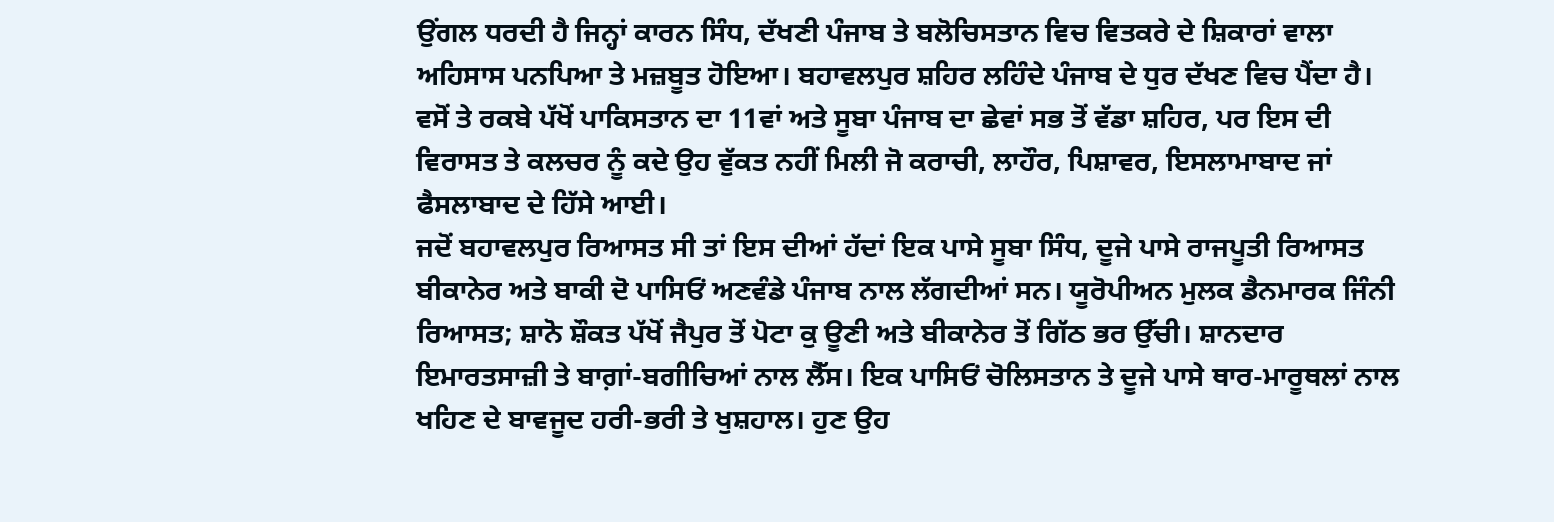ਉਂਗਲ ਧਰਦੀ ਹੈ ਜਿਨ੍ਹਾਂ ਕਾਰਨ ਸਿੰਧ, ਦੱਖਣੀ ਪੰਜਾਬ ਤੇ ਬਲੋਚਿਸਤਾਨ ਵਿਚ ਵਿਤਕਰੇ ਦੇ ਸ਼ਿਕਾਰਾਂ ਵਾਲਾ ਅਹਿਸਾਸ ਪਨਪਿਆ ਤੇ ਮਜ਼ਬੂਤ ਹੋਇਆ। ਬਹਾਵਲਪੁਰ ਸ਼ਹਿਰ ਲਹਿੰਦੇ ਪੰਜਾਬ ਦੇ ਧੁਰ ਦੱਖਣ ਵਿਚ ਪੈਂਦਾ ਹੈ। ਵਸੋਂ ਤੇ ਰਕਬੇ ਪੱਖੋਂ ਪਾਕਿਸਤਾਨ ਦਾ 11ਵਾਂ ਅਤੇ ਸੂਬਾ ਪੰਜਾਬ ਦਾ ਛੇਵਾਂ ਸਭ ਤੋਂ ਵੱਡਾ ਸ਼ਹਿਰ, ਪਰ ਇਸ ਦੀ ਵਿਰਾਸਤ ਤੇ ਕਲਚਰ ਨੂੰ ਕਦੇ ਉਹ ਵੁੱਕਤ ਨਹੀਂ ਮਿਲੀ ਜੋ ਕਰਾਚੀ, ਲਾਹੌਰ, ਪਿਸ਼ਾਵਰ, ਇਸਲਾਮਾਬਾਦ ਜਾਂ ਫੈਸਲਾਬਾਦ ਦੇ ਹਿੱਸੇ ਆਈ।
ਜਦੋਂ ਬਹਾਵਲਪੁਰ ਰਿਆਸਤ ਸੀ ਤਾਂ ਇਸ ਦੀਆਂ ਹੱਦਾਂ ਇਕ ਪਾਸੇ ਸੂਬਾ ਸਿੰਧ, ਦੂਜੇ ਪਾਸੇ ਰਾਜਪੂਤੀ ਰਿਆਸਤ ਬੀਕਾਨੇਰ ਅਤੇ ਬਾਕੀ ਦੋ ਪਾਸਿਓਂ ਅਣਵੰਡੇ ਪੰਜਾਬ ਨਾਲ ਲੱਗਦੀਆਂ ਸਨ। ਯੂਰੋਪੀਅਨ ਮੁਲਕ ਡੈਨਮਾਰਕ ਜਿੰਨੀ ਰਿਆਸਤ; ਸ਼ਾਨੋ ਸ਼ੌਕਤ ਪੱਖੋਂ ਜੈਪੁਰ ਤੋਂ ਪੋਟਾ ਕੁ ਊਣੀ ਅਤੇ ਬੀਕਾਨੇਰ ਤੋਂ ਗਿੱਠ ਭਰ ਉੱਚੀ। ਸ਼ਾਨਦਾਰ ਇਮਾਰਤਸਾਜ਼ੀ ਤੇ ਬਾਗ਼ਾਂ-ਬਗੀਚਿਆਂ ਨਾਲ ਲੈੱਸ। ਇਕ ਪਾਸਿਓਂ ਚੋਲਿਸਤਾਨ ਤੇ ਦੂਜੇ ਪਾਸੇ ਥਾਰ-ਮਾਰੂਥਲਾਂ ਨਾਲ ਖਹਿਣ ਦੇ ਬਾਵਜੂਦ ਹਰੀ-ਭਰੀ ਤੇ ਖੁਸ਼ਹਾਲ। ਹੁਣ ਉਹ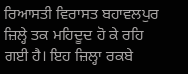ਰਿਆਸਤੀ ਵਿਰਾਸਤ ਬਹਾਵਲਪੁਰ ਜ਼ਿਲ੍ਹੇ ਤਕ ਮਹਿਦੂਦ ਹੋ ਕੇ ਰਹਿ ਗਈ ਹੈ। ਇਹ ਜ਼ਿਲ੍ਹਾ ਰਕਬੇ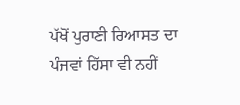ਪੱਖੋਂ ਪੁਰਾਣੀ ਰਿਆਸਤ ਦਾ ਪੰਜਵਾਂ ਹਿੱਸਾ ਵੀ ਨਹੀਂ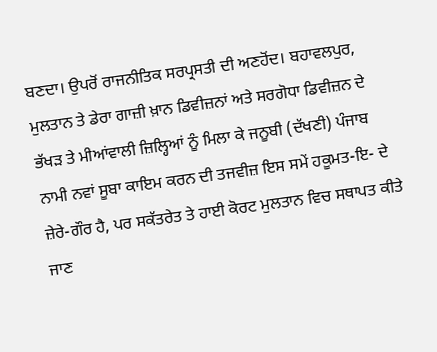ਬਣਦਾ। ਉਪਰੋਂ ਰਾਜਨੀਤਿਕ ਸਰਪ੍ਰਸਤੀ ਦੀ ਅਣਹੋਂਦ। ਬਹਾਵਲਪੁਰ, ਮੁਲਤਾਨ ਤੇ ਡੇਰਾ ਗਾਜ਼ੀ ਖ਼ਾਨ ਡਿਵੀਜ਼ਨਾਂ ਅਤੇ ਸਰਗੋਧਾ ਡਿਵੀਜ਼ਨ ਦੇ ਭੱਖੜ ਤੇ ਮੀਆਂਵਾਲੀ ਜ਼ਿਲ੍ਹਿਆਂ ਨੂੰ ਮਿਲਾ ਕੇ ਜਨੂਬੀ (ਦੱਖਣੀ) ਪੰਜਾਬ ਨਾਮੀ ਨਵਾਂ ਸੂਬਾ ਕਾਇਮ ਕਰਨ ਦੀ ਤਜਵੀਜ਼ ਇਸ ਸਮੇਂ ਹਕੂਮਤ-ਇ- ਦੇ ਜ਼ੇਰੇ-ਗੌਰ ਹੈ, ਪਰ ਸਕੱਤਰੇਤ ਤੇ ਹਾਈ ਕੋਰਟ ਮੁਲਤਾਨ ਵਿਚ ਸਥਾਪਤ ਕੀਤੇ ਜਾਣ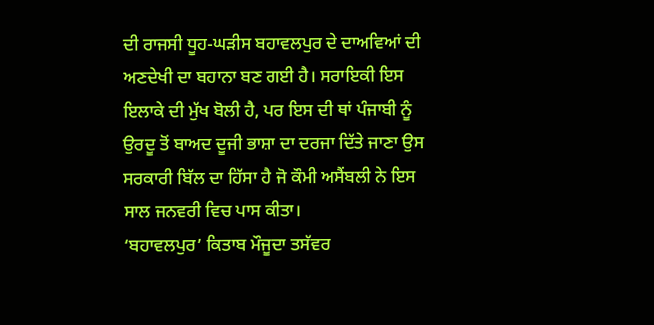ਦੀ ਰਾਜਸੀ ਧੂਹ-ਘੜੀਸ ਬਹਾਵਲਪੁਰ ਦੇ ਦਾਅਵਿਆਂ ਦੀ ਅਣਦੇਖੀ ਦਾ ਬਹਾਨਾ ਬਣ ਗਈ ਹੈ। ਸਰਾਇਕੀ ਇਸ ਇਲਾਕੇ ਦੀ ਮੁੱਖ ਬੋਲੀ ਹੈ, ਪਰ ਇਸ ਦੀ ਥਾਂ ਪੰਜਾਬੀ ਨੂੰ ਉਰਦੂ ਤੋਂ ਬਾਅਦ ਦੂਜੀ ਭਾਸ਼ਾ ਦਾ ਦਰਜਾ ਦਿੱਤੇ ਜਾਣਾ ਉਸ ਸਰਕਾਰੀ ਬਿੱਲ ਦਾ ਹਿੱਸਾ ਹੈ ਜੋ ਕੌਮੀ ਅਸੈਂਬਲੀ ਨੇ ਇਸ ਸਾਲ ਜਨਵਰੀ ਵਿਚ ਪਾਸ ਕੀਤਾ।
‘ਬਹਾਵਲਪੁਰ’ ਕਿਤਾਬ ਮੌਜੂਦਾ ਤਸੱਵਰ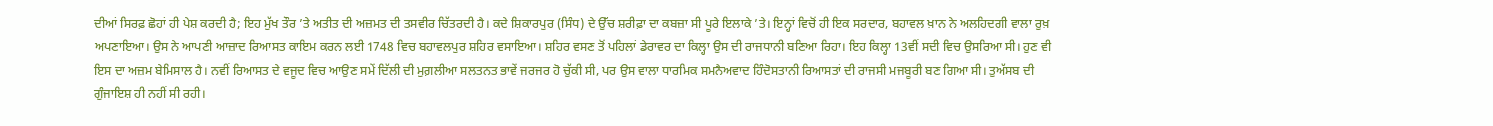ਦੀਆਂ ਸਿਰਫ਼ ਛੋਹਾਂ ਹੀ ਪੇਸ਼ ਕਰਦੀ ਹੈ; ਇਹ ਮੁੱਖ ਤੌਰ ’ਤੇ ਅਤੀਤ ਦੀ ਅਜ਼ਮਤ ਦੀ ਤਸਵੀਰ ਚਿੱਤਰਦੀ ਹੈ। ਕਦੇ ਸ਼ਿਕਾਰਪੁਰ (ਸਿੰਧ) ਦੇ ਉੱਚ ਸ਼ਰੀਫ਼ਾ ਦਾ ਕਬਜ਼ਾ ਸੀ ਪੂਰੇ ਇਲਾਕੇ ’ਤੇ। ਇਨ੍ਹਾਂ ਵਿਚੋਂ ਹੀ ਇਕ ਸਰਦਾਰ, ਬਹਾਵਲ ਖ਼ਾਨ ਨੇ ਅਲਹਿਦਗੀ ਵਾਲਾ ਰੁਖ਼ ਅਪਣਾਇਆ। ਉਸ ਨੇ ਆਪਣੀ ਆਜ਼ਾਦ ਰਿਆਸਤ ਕਾਇਮ ਕਰਨ ਲਈ 1748 ਵਿਚ ਬਹਾਵਲਪੁਰ ਸ਼ਹਿਰ ਵਸਾਇਆ। ਸ਼ਹਿਰ ਵਸਣ ਤੋਂ ਪਹਿਲਾਂ ਡੇਰਾਵਰ ਦਾ ਕਿਲ੍ਹਾ ਉਸ ਦੀ ਰਾਜਧਾਨੀ ਬਣਿਆ ਰਿਹਾ। ਇਹ ਕਿਲ੍ਹਾ 13ਵੀਂ ਸਦੀ ਵਿਚ ਉਸਰਿਆ ਸੀ। ਹੁਣ ਵੀ ਇਸ ਦਾ ਅਜ਼ਮ ਬੇਮਿਸਾਲ ਹੈ। ਨਵੀਂ ਰਿਆਸਤ ਦੇ ਵਜੂਦ ਵਿਚ ਆਉਣ ਸਮੇਂ ਦਿੱਲੀ ਦੀ ਮੁਗ਼ਲੀਆ ਸਲਤਨਤ ਭਾਵੇਂ ਜਰਜਰ ਹੋ ਚੁੱਕੀ ਸੀ, ਪਰ ਉਸ ਵਾਲਾ ਧਾਰਮਿਕ ਸਮਨੈਅਵਾਦ ਹਿੰਦੋਸਤਾਨੀ ਰਿਆਸਤਾਂ ਦੀ ਰਾਜਸੀ ਮਜਬੂਰੀ ਬਣ ਗਿਆ ਸੀ। ਤੁਅੱਸਬ ਦੀ ਗੁੰਜਾਇਸ਼ ਹੀ ਨਹੀਂ ਸੀ ਰਹੀ।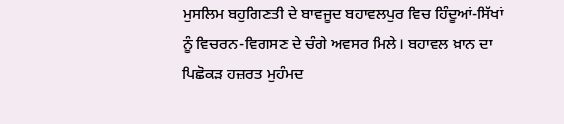ਮੁਸਲਿਮ ਬਹੁਗਿਣਤੀ ਦੇ ਬਾਵਜੂਦ ਬਹਾਵਲਪੁਰ ਵਿਚ ਹਿੰਦੂਆਂ-ਸਿੱਖਾਂ ਨੂੰ ਵਿਚਰਨ-ਵਿਗਸਣ ਦੇ ਚੰਗੇ ਅਵਸਰ ਮਿਲੇ। ਬਹਾਵਲ ਖ਼ਾਨ ਦਾ ਪਿਛੋਕੜ ਹਜ਼ਰਤ ਮੁਹੰਮਦ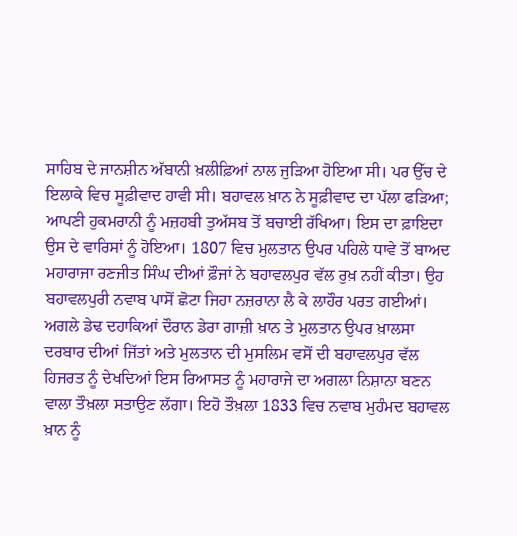ਸਾਹਿਬ ਦੇ ਜਾਨਸ਼ੀਨ ਅੱਬਾਨੀ ਖ਼ਲੀਫ਼ਿਆਂ ਨਾਲ ਜੁੜਿਆ ਹੋਇਆ ਸੀ। ਪਰ ਉੱਚ ਦੇ ਇਲਾਕੇ ਵਿਚ ਸੂਫ਼ੀਵਾਦ ਹਾਵੀ ਸੀ। ਬਹਾਵਲ ਖ਼ਾਨ ਨੇ ਸੂਫ਼ੀਵਾਦ ਦਾ ਪੱਲਾ ਫੜਿਆ; ਆਪਣੀ ਹੁਕਮਰਾਨੀ ਨੂੰ ਮਜ਼ਹਬੀ ਤੁਅੱਸਬ ਤੋਂ ਬਚਾਈ ਰੱਖਿਆ। ਇਸ ਦਾ ਫ਼ਾਇਦਾ ਉਸ ਦੇ ਵਾਰਿਸਾਂ ਨੂੰ ਹੋਇਆ। 1807 ਵਿਚ ਮੁਲਤਾਨ ਉਪਰ ਪਹਿਲੇ ਧਾਵੇ ਤੋਂ ਬਾਅਦ ਮਹਾਰਾਜਾ ਰਣਜੀਤ ਸਿੰਘ ਦੀਆਂ ਫ਼ੌਜਾਂ ਨੇ ਬਹਾਵਲਪੁਰ ਵੱਲ ਰੁਖ਼ ਨਹੀਂ ਕੀਤਾ। ਉਹ ਬਹਾਵਲਪੁਰੀ ਨਵਾਬ ਪਾਸੋਂ ਛੋਟਾ ਜਿਹਾ ਨਜ਼ਰਾਨਾ ਲੈ ਕੇ ਲਾਹੌਰ ਪਰਤ ਗਈਆਂ। ਅਗਲੇ ਡੇਢ ਦਹਾਕਿਆਂ ਦੌਰਾਨ ਡੇਰਾ ਗਾਜ਼ੀ ਖ਼ਾਨ ਤੇ ਮੁਲਤਾਨ ਉਪਰ ਖ਼ਾਲਸਾ ਦਰਬਾਰ ਦੀਆਂ ਜਿੱਤਾਂ ਅਤੇ ਮੁਲਤਾਨ ਦੀ ਮੁਸਲਿਮ ਵਸੋਂ ਦੀ ਬਹਾਵਲਪੁਰ ਵੱਲ ਹਿਜਰਤ ਨੂੰ ਦੇਖਦਿਆਂ ਇਸ ਰਿਆਸਤ ਨੂੰ ਮਹਾਰਾਜੇ ਦਾ ਅਗਲਾ ਨਿਸ਼ਾਨਾ ਬਣਨ ਵਾਲਾ ਤੌਖ਼ਲਾ ਸਤਾਉਣ ਲੱਗਾ। ਇਹੋ ਤੌਖ਼ਲਾ 1833 ਵਿਚ ਨਵਾਬ ਮੁਹੰਮਦ ਬਹਾਵਲ ਖ਼ਾਨ ਨੂੰ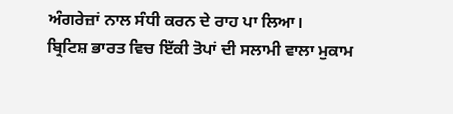ਅੰਗਰੇਜ਼ਾਂ ਨਾਲ ਸੰਧੀ ਕਰਨ ਦੇ ਰਾਹ ਪਾ ਲਿਆ।
ਬ੍ਰਿਟਿਸ਼ ਭਾਰਤ ਵਿਚ ਇੱਕੀ ਤੋਪਾਂ ਦੀ ਸਲਾਮੀ ਵਾਲਾ ਮੁਕਾਮ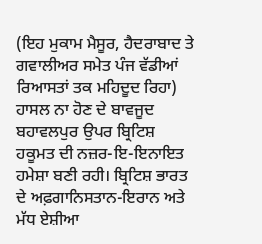(ਇਹ ਮੁਕਾਮ ਮੈਸੂਰ, ਹੈਦਰਾਬਾਦ ਤੇ ਗਵਾਲੀਅਰ ਸਮੇਤ ਪੰਜ ਵੱਡੀਆਂ ਰਿਆਸਤਾਂ ਤਕ ਮਹਿਦੂਦ ਰਿਹਾ) ਹਾਸਲ ਨਾ ਹੋਣ ਦੇ ਬਾਵਜੂਦ ਬਹਾਵਲਪੁਰ ਉਪਰ ਬ੍ਰਿਟਿਸ਼ ਹਕੂਮਤ ਦੀ ਨਜ਼ਰ-ਇ-ਇਨਾਇਤ ਹਮੇਸ਼ਾ ਬਣੀ ਰਹੀ। ਬ੍ਰਿਟਿਸ਼ ਭਾਰਤ ਦੇ ਅਫ਼ਗਾਨਿਸਤਾਨ-ਇਰਾਨ ਅਤੇ ਮੱਧ ਏਸ਼ੀਆ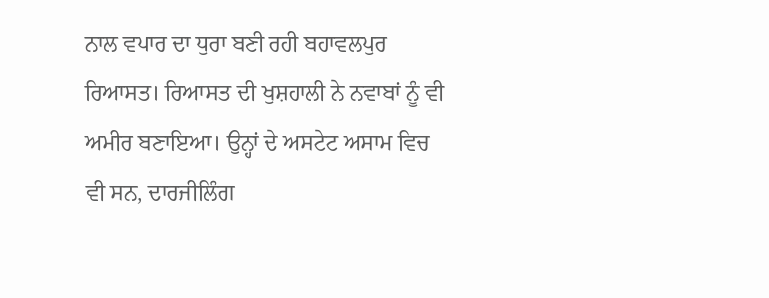ਨਾਲ ਵਪਾਰ ਦਾ ਧੁਰਾ ਬਣੀ ਰਹੀ ਬਹਾਵਲਪੁਰ ਰਿਆਸਤ। ਰਿਆਸਤ ਦੀ ਖੁਸ਼ਹਾਲੀ ਨੇ ਨਵਾਬਾਂ ਨੂੰ ਵੀ ਅਮੀਰ ਬਣਾਇਆ। ਉਨ੍ਹਾਂ ਦੇ ਅਸਟੇਟ ਅਸਾਮ ਵਿਚ ਵੀ ਸਨ, ਦਾਰਜੀਲਿੰਗ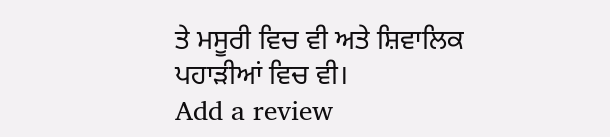ਤੇ ਮਸੂਰੀ ਵਿਚ ਵੀ ਅਤੇ ਸ਼ਿਵਾਲਿਕ ਪਹਾੜੀਆਂ ਵਿਚ ਵੀ।
Add a review